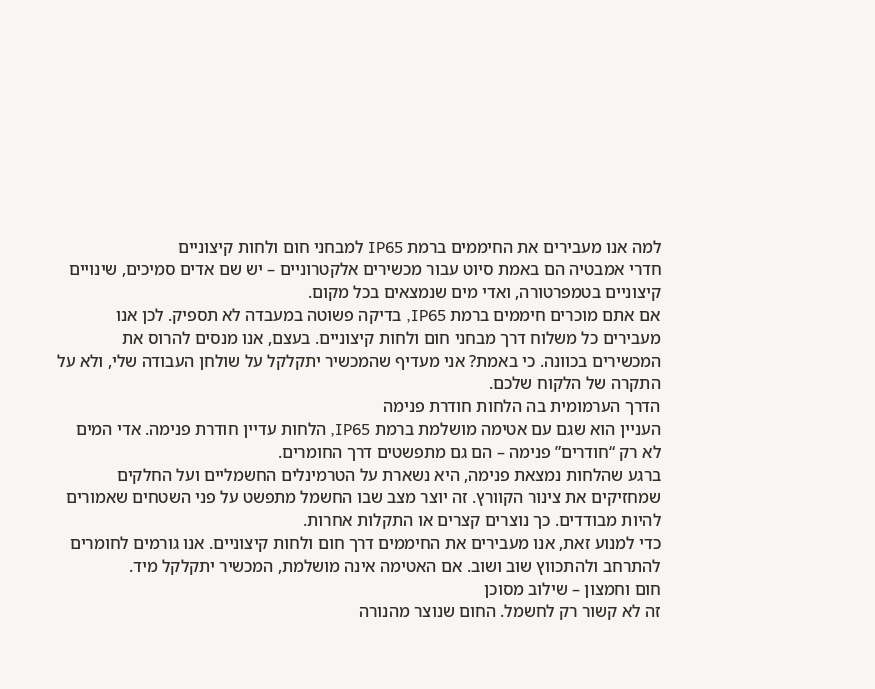למה אנו מעבירים את החיממים ברמת IP65 למבחני חום ולחות קיצוניים
חדרי אמבטיה הם באמת סיוט עבור מכשירים אלקטרוניים – יש שם אדים סמיכים, שינויים קיצוניים בטמפרטורה, ואדי מים שנמצאים בכל מקום.
אם אתם מוכרים חיממים ברמת IP65, בדיקה פשוטה במעבדה לא תספיק. לכן אנו מעבירים כל משלוח דרך מבחני חום ולחות קיצוניים. בעצם, אנו מנסים להרוס את המכשירים בכוונה. כי באמת? אני מעדיף שהמכשיר יתקלקל על שולחן העבודה שלי, ולא על התקרה של הלקוח שלכם.
הדרך הערמומית בה הלחות חודרת פנימה
העניין הוא שגם עם אטימה מושלמת ברמת IP65, הלחות עדיין חודרת פנימה. אדי המים לא רק “חודרים” פנימה – הם גם מתפשטים דרך החומרים.
ברגע שהלחות נמצאת פנימה, היא נשארת על הטרמינלים החשמליים ועל החלקים שמחזיקים את צינור הקוורץ. זה יוצר מצב שבו החשמל מתפשט על פני השטחים שאמורים להיות מבודדים. כך נוצרים קצרים או התקלות אחרות.
כדי למנוע זאת, אנו מעבירים את החיממים דרך חום ולחות קיצוניים. אנו גורמים לחומרים להתרחב ולהתכווץ שוב ושוב. אם האטימה אינה מושלמת, המכשיר יתקלקל מיד.
חום וחמצון – שילוב מסוכן
זה לא קשור רק לחשמל. החום שנוצר מהנורה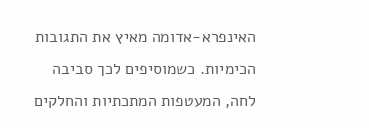האינפרא-אדומה מאיץ את התגובות הכימיות. כשמוסיפים לכך סביבה לחה, המעטפות המתכתיות והחלקים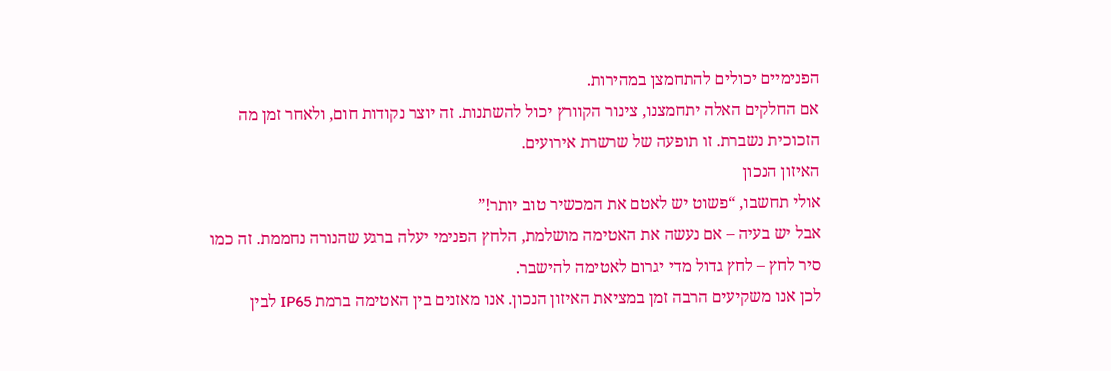הפנימיים יכולים להתחמצן במהירות.
אם החלקים האלה יתחמצנו, צינור הקוורץ יכול להשתנות. זה יוצר נקודות חום, ולאחר זמן מה הזכוכית נשברת. זו תופעה של שרשרת אירועים.
האיזון הנכון
אולי תחשבו, “פשוט יש לאטם את המכשיר טוב יותר!”
אבל יש בעיה – אם נעשה את האטימה מושלמת, הלחץ הפנימי יעלה ברגע שהנורה נחממת. זה כמו סיר לחץ – לחץ גדול מדי יגרום לאטימה להישבר.
לכן אנו משקיעים הרבה זמן במציאת האיזון הנכון. אנו מאזנים בין האטימה ברמת IP65 לבין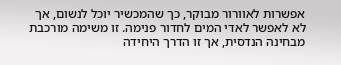אפשרות לאוורור מבוקר, כך שהמכשיר יוכל לנשום, אך לא לאפשר לאדי המים לחדור פנימה. זו משימה מורכבת מבחינה הנדסית, אך זו הדרך היחידה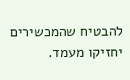להבטיח שהמכשירים יחזיקו מעמד.